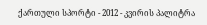ქართული სპორტი - 2012 - კვირის პალიტრა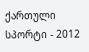ქართული სპორტი - 2012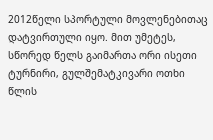2012წელი სპორტული მოვლენებითაც დატვირთული იყო. მით უმეტეს, სწორედ წელს გაიმართა ორი ისეთი ტურნირი, გულშემატკივარი ოთხი წლის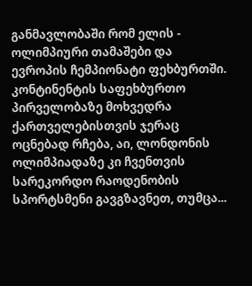განმავლობაში რომ ელის - ოლიმპიური თამაშები და ევროპის ჩემპიონატი ფეხბურთში. კონტინენტის საფეხბურთო პირველობაზე მოხვედრა ქართველებისთვის ჯერაც ოცნებად რჩება, აი, ლონდონის ოლიმპიადაზე კი ჩვენთვის სარეკორდო რაოდენობის სპორტსმენი გავგზავნეთ, თუმცა...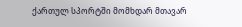ქართულ სპორტში მომხდარ მთავარ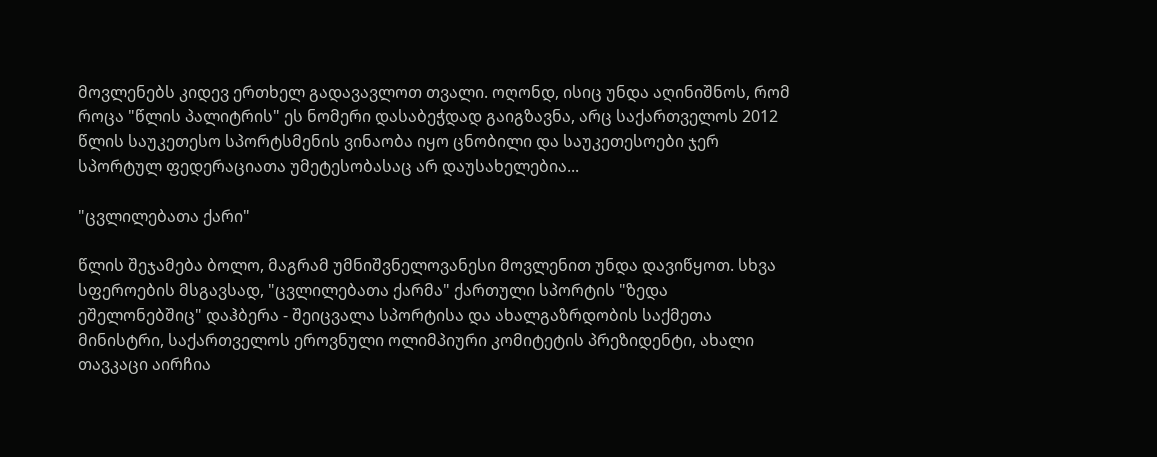მოვლენებს კიდევ ერთხელ გადავავლოთ თვალი. ოღონდ, ისიც უნდა აღინიშნოს, რომ როცა "წლის პალიტრის" ეს ნომერი დასაბეჭდად გაიგზავნა, არც საქართველოს 2012 წლის საუკეთესო სპორტსმენის ვინაობა იყო ცნობილი და საუკეთესოები ჯერ სპორტულ ფედერაციათა უმეტესობასაც არ დაუსახელებია...

"ცვლილებათა ქარი"

წლის შეჯამება ბოლო, მაგრამ უმნიშვნელოვანესი მოვლენით უნდა დავიწყოთ. სხვა სფეროების მსგავსად, "ცვლილებათა ქარმა" ქართული სპორტის "ზედა ეშელონებშიც" დაჰბერა - შეიცვალა სპორტისა და ახალგაზრდობის საქმეთა მინისტრი, საქართველოს ეროვნული ოლიმპიური კომიტეტის პრეზიდენტი, ახალი თავკაცი აირჩია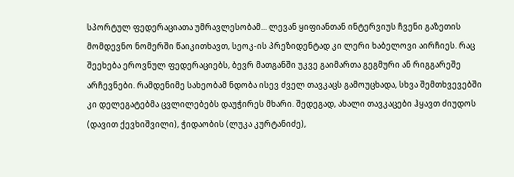სპორტულ ფედერაციათა უმრავლესობამ... ლევან ყიფიანთან ინტერვიუს ჩვენი გაზეთის მომდევნო ნომერში წაიკითხავთ, სეოკ-ის პრეზიდენტად კი ლერი ხაბელოვი აირჩიეს. რაც შეეხება ეროვნულ ფედერაციებს, ბევრ მათგანში უკვე გაიმართა გეგმური ან რიგგარეშე არჩევნები. რამდენიმე სახეობამ ნდობა ისევ ძველ თავკაცს გამოუცხადა, სხვა შემთხვევებში კი დელეგატებმა ცვლილებებს დაუჭირეს მხარი. შედეგად, ახალი თავკაცები ჰყავთ ძიუდოს (დავით ქევხიშვილი), ჭიდაობის (ლუკა კურტანიძე),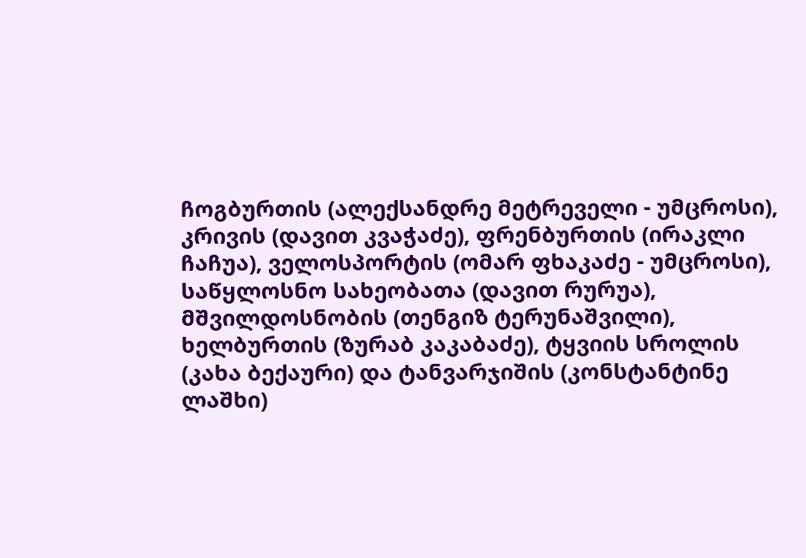ჩოგბურთის (ალექსანდრე მეტრეველი - უმცროსი), კრივის (დავით კვაჭაძე), ფრენბურთის (ირაკლი ჩაჩუა), ველოსპორტის (ომარ ფხაკაძე - უმცროსი), საწყლოსნო სახეობათა (დავით რურუა), მშვილდოსნობის (თენგიზ ტერუნაშვილი), ხელბურთის (ზურაბ კაკაბაძე), ტყვიის სროლის (კახა ბექაური) და ტანვარჯიშის (კონსტანტინე ლაშხი)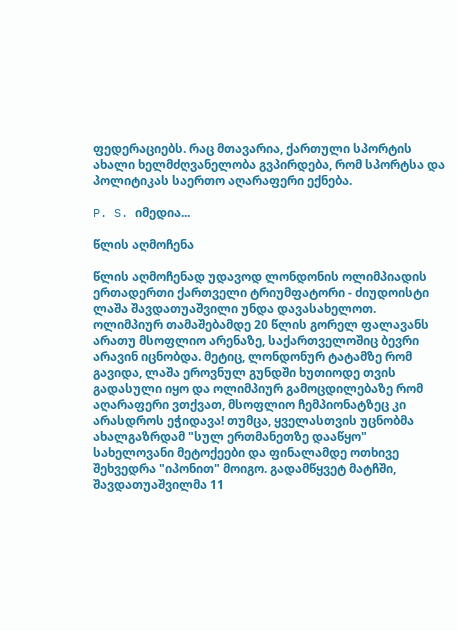ფედერაციებს. რაც მთავარია, ქართული სპორტის ახალი ხელმძღვანელობა გვპირდება, რომ სპორტსა და პოლიტიკას საერთო აღარაფერი ექნება.

P. S. იმედია...

წლის აღმოჩენა

წლის აღმოჩენად უდავოდ ლონდონის ოლიმპიადის ერთადერთი ქართველი ტრიუმფატორი - ძიუდოისტი ლაშა შავდათუაშვილი უნდა დავასახელოთ. ოლიმპიურ თამაშებამდე 20 წლის გორელ ფალავანს არათუ მსოფლიო არენაზე, საქართველოშიც ბევრი არავინ იცნობდა. მეტიც, ლონდონურ ტატამზე რომ გავიდა, ლაშა ეროვნულ გუნდში ხუთიოდე თვის გადასული იყო და ოლიმპიურ გამოცდილებაზე რომ აღარაფერი ვთქვათ, მსოფლიო ჩემპიონატზეც კი არასდროს ეჭიდავა! თუმცა, ყველასთვის უცნობმა ახალგაზრდამ "სულ ერთმანეთზე დააწყო" სახელოვანი მეტოქეები და ფინალამდე ოთხივე შეხვედრა "იპონით" მოიგო. გადამწყვეტ მატჩში, შავდათუაშვილმა 11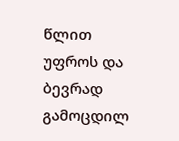წლით უფროს და ბევრად გამოცდილ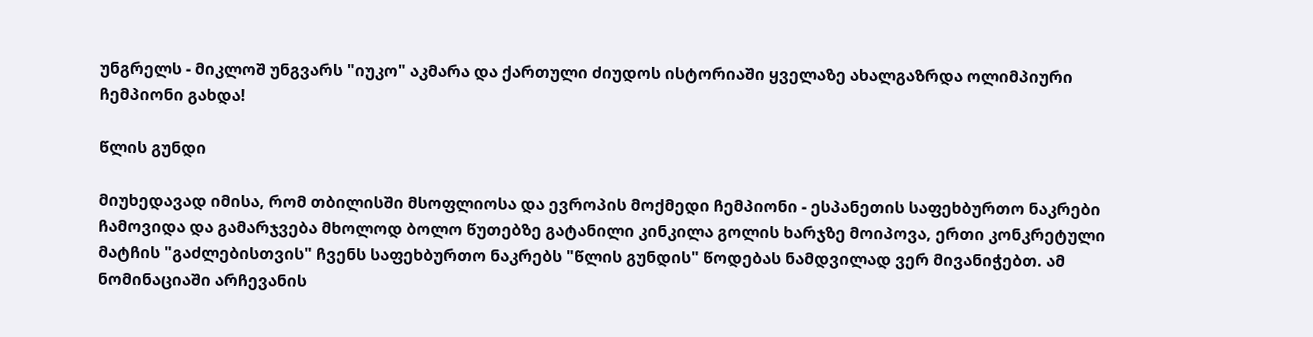უნგრელს - მიკლოშ უნგვარს "იუკო" აკმარა და ქართული ძიუდოს ისტორიაში ყველაზე ახალგაზრდა ოლიმპიური ჩემპიონი გახდა!

წლის გუნდი

მიუხედავად იმისა, რომ თბილისში მსოფლიოსა და ევროპის მოქმედი ჩემპიონი - ესპანეთის საფეხბურთო ნაკრები ჩამოვიდა და გამარჯვება მხოლოდ ბოლო წუთებზე გატანილი კინკილა გოლის ხარჯზე მოიპოვა, ერთი კონკრეტული მატჩის "გაძლებისთვის" ჩვენს საფეხბურთო ნაკრებს "წლის გუნდის" წოდებას ნამდვილად ვერ მივანიჭებთ. ამ ნომინაციაში არჩევანის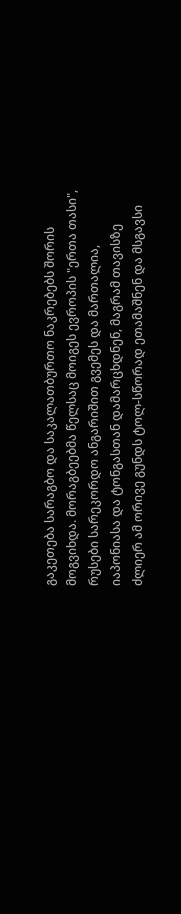გაკეთება სარაგბო და საკალათბურთო ნაკრებებს შორის მოგვიხდა. მორაგბეებმა წელსაც მოიგეს ევროპის "ერთა თასი", რუსები სარეკორდო ანგარიშით გვემეს და მართალია, იაპონიასა და ტონგასთან დამარცხდნენ, მაგრამ თავისზე ძლიერ ამ ორივე გუნდს ტოლ-სწორად ეთამაშნენ და მსგავსი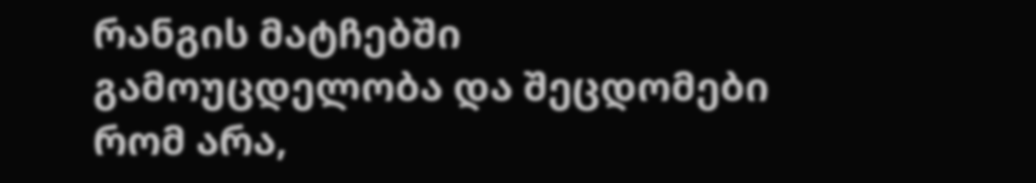რანგის მატჩებში გამოუცდელობა და შეცდომები რომ არა,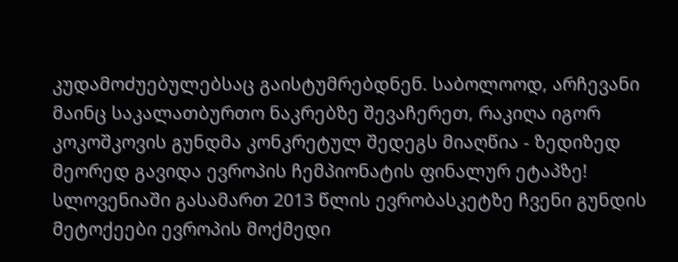კუდამოძუებულებსაც გაისტუმრებდნენ. საბოლოოდ, არჩევანი მაინც საკალათბურთო ნაკრებზე შევაჩერეთ, რაკიღა იგორ კოკოშკოვის გუნდმა კონკრეტულ შედეგს მიაღწია - ზედიზედ მეორედ გავიდა ევროპის ჩემპიონატის ფინალურ ეტაპზე! სლოვენიაში გასამართ 2013 წლის ევრობასკეტზე ჩვენი გუნდის მეტოქეები ევროპის მოქმედი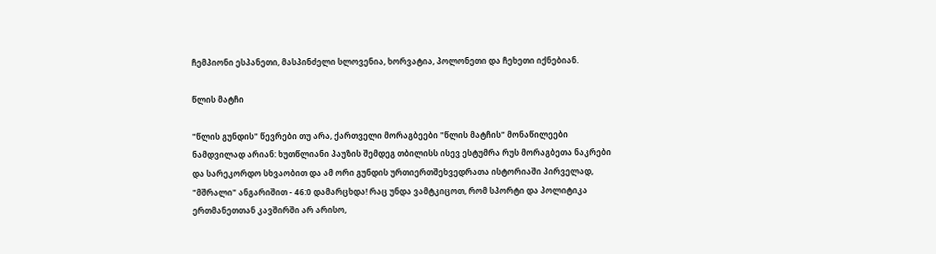ჩემპიონი ესპანეთი, მასპინძელი სლოვენია, ხორვატია, პოლონეთი და ჩეხეთი იქნებიან.

წლის მატჩი

"წლის გუნდის" წევრები თუ არა, ქართველი მორაგბეები "წლის მატჩის" მონაწილეები ნამდვილად არიან: ხუთწლიანი პაუზის შემდეგ თბილისს ისევ ესტუმრა რუს მორაგბეთა ნაკრები და სარეკორდო სხვაობით და ამ ორი გუნდის ურთიერთშეხვედრათა ისტორიაში პირველად, "მშრალი" ანგარიშით - 46:0 დამარცხდა! რაც უნდა ვამტკიცოთ, რომ სპორტი და პოლიტიკა ერთმანეთთან კავშირში არ არისო,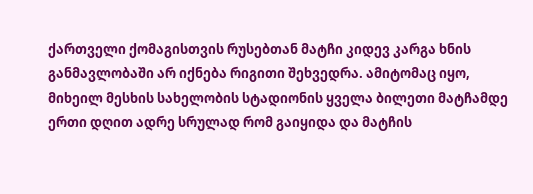ქართველი ქომაგისთვის რუსებთან მატჩი კიდევ კარგა ხნის განმავლობაში არ იქნება რიგითი შეხვედრა. ამიტომაც იყო, მიხეილ მესხის სახელობის სტადიონის ყველა ბილეთი მატჩამდე ერთი დღით ადრე სრულად რომ გაიყიდა და მატჩის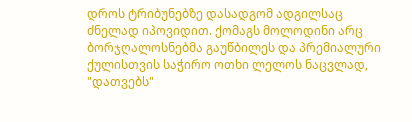დროს ტრიბუნებზე დასადგომ ადგილსაც ძნელად იპოვიდით. ქომაგს მოლოდინი არც ბორჯღალოსნებმა გაუწბილეს და პრემიალური ქულისთვის საჭირო ოთხი ლელოს ნაცვლად, "დათვებს"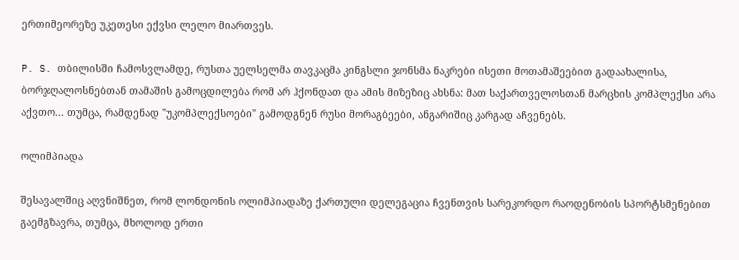ერთიმეორეზე უკეთესი ექვსი ლელო მიართვეს.

P. S. თბილისში ჩამოსვლამდე, რუსთა უელსელმა თავკაცმა კინგსლი ჯონსმა ნაკრები ისეთი მოთამაშეებით გადაახალისა, ბორჯღალოსნებთან თამაშის გამოცდილება რომ არ ჰქონდათ და ამის მიზეზიც ახსნა: მათ საქართველოსთან მარცხის კომპლექსი არა აქვთო... თუმცა, რამდენად "უკომპლექსოები" გამოდგნენ რუსი მორაგბეები, ანგარიშიც კარგად აჩვენებს.

ოლიმპიადა

შესავალშიც აღვნიშნეთ, რომ ლონდონის ოლიმპიადაზე ქართული დელეგაცია ჩვენთვის სარეკორდო რაოდენობის სპორტსმენებით გაემგზავრა, თუმცა, მხოლოდ ერთი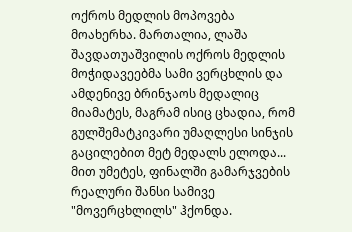ოქროს მედლის მოპოვება მოახერხა. მართალია, ლაშა შავდათუაშვილის ოქროს მედლის მოჭიდავეებმა სამი ვერცხლის და ამდენივე ბრინჯაოს მედალიც მიამატეს, მაგრამ ისიც ცხადია, რომ გულშემატკივარი უმაღლესი სინჯის გაცილებით მეტ მედალს ელოდა... მით უმეტეს, ფინალში გამარჯვების რეალური შანსი სამივე "მოვერცხლილს" ჰქონდა.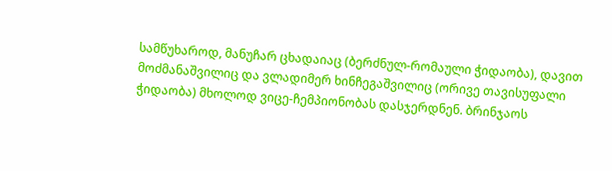სამწუხაროდ, მანუჩარ ცხადაიაც (ბერძნულ-რომაული ჭიდაობა), დავით მოძმანაშვილიც და ვლადიმერ ხინჩეგაშვილიც (ორივე თავისუფალი ჭიდაობა) მხოლოდ ვიცე-ჩემპიონობას დასჯერდნენ. ბრინჯაოს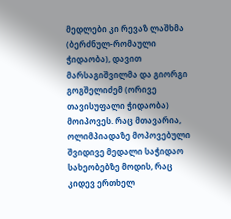მედლები კი რევაზ ლაშხმა (ბერძნულ-რომაული ჭიდაობა), დავით მარსაგიშვილმა და გიორგი გოგშელიძემ (ორივე თავისუფალი ჭიდაობა) მოიპოვეს. რაც მთავარია, ოლიმპიადაზე მოპოვებული შვიდივე მედალი საჭიდაო სახეობებზე მოდის, რაც კიდევ ერთხელ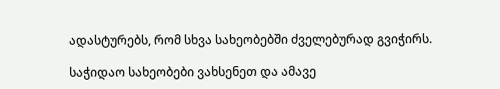ადასტურებს, რომ სხვა სახეობებში ძველებურად გვიჭირს.

საჭიდაო სახეობები ვახსენეთ და ამავე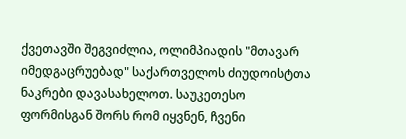ქვეთავში შეგვიძლია, ოლიმპიადის "მთავარ იმედგაცრუებად" საქართველოს ძიუდოისტთა ნაკრები დავასახელოთ. საუკეთესო ფორმისგან შორს რომ იყვნენ, ჩვენი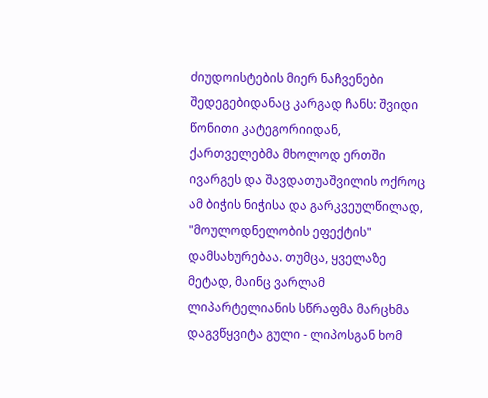ძიუდოისტების მიერ ნაჩვენები შედეგებიდანაც კარგად ჩანს: შვიდი წონითი კატეგორიიდან, ქართველებმა მხოლოდ ერთში ივარგეს და შავდათუაშვილის ოქროც ამ ბიჭის ნიჭისა და გარკვეულწილად, "მოულოდნელობის ეფექტის" დამსახურებაა. თუმცა, ყველაზე მეტად, მაინც ვარლამ ლიპარტელიანის სწრაფმა მარცხმა დაგვწყვიტა გული - ლიპოსგან ხომ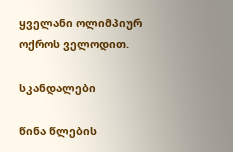ყველანი ოლიმპიურ ოქროს ველოდით.

სკანდალები

წინა წლების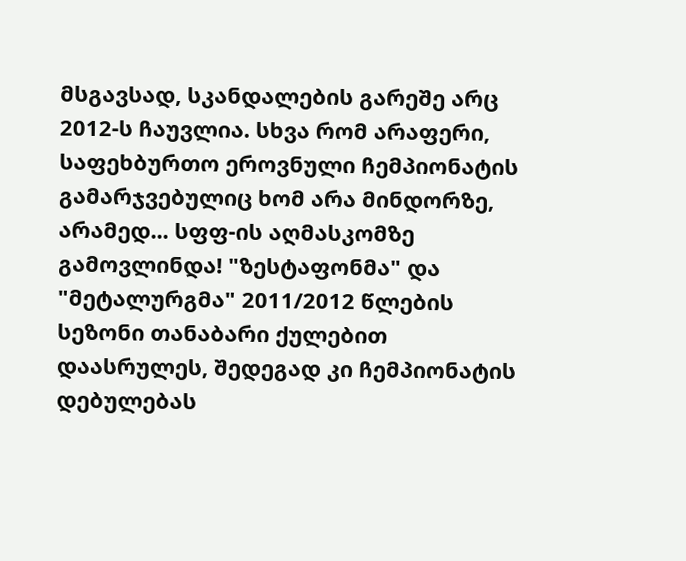მსგავსად, სკანდალების გარეშე არც 2012-ს ჩაუვლია. სხვა რომ არაფერი, საფეხბურთო ეროვნული ჩემპიონატის გამარჯვებულიც ხომ არა მინდორზე, არამედ... სფფ-ის აღმასკომზე გამოვლინდა! "ზესტაფონმა" და "მეტალურგმა" 2011/2012 წლების სეზონი თანაბარი ქულებით დაასრულეს, შედეგად კი ჩემპიონატის დებულებას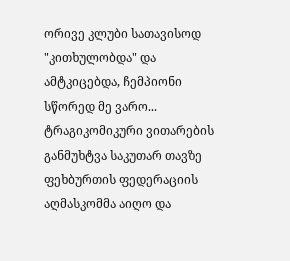ორივე კლუბი სათავისოდ "კითხულობდა" და ამტკიცებდა, ჩემპიონი სწორედ მე ვარო... ტრაგიკომიკური ვითარების განმუხტვა საკუთარ თავზე ფეხბურთის ფედერაციის აღმასკომმა აიღო და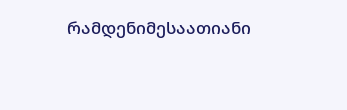რამდენიმესაათიანი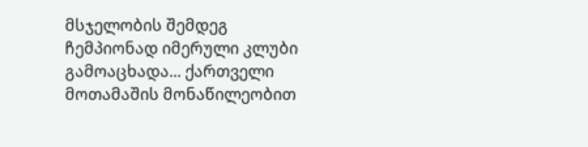მსჯელობის შემდეგ ჩემპიონად იმერული კლუბი გამოაცხადა... ქართველი მოთამაშის მონაწილეობით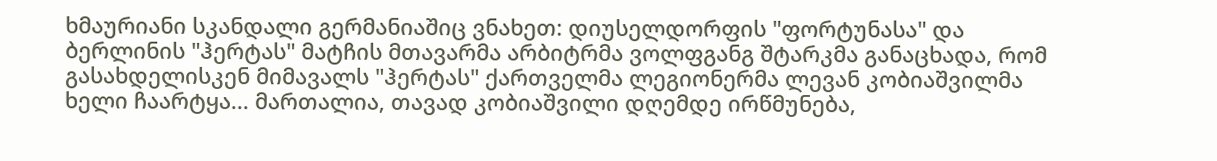ხმაურიანი სკანდალი გერმანიაშიც ვნახეთ: დიუსელდორფის "ფორტუნასა" და ბერლინის "ჰერტას" მატჩის მთავარმა არბიტრმა ვოლფგანგ შტარკმა განაცხადა, რომ გასახდელისკენ მიმავალს "ჰერტას" ქართველმა ლეგიონერმა ლევან კობიაშვილმა ხელი ჩაარტყა... მართალია, თავად კობიაშვილი დღემდე ირწმუნება,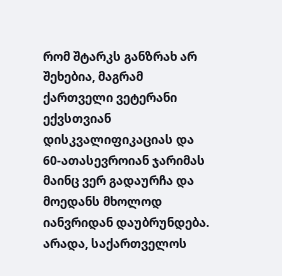რომ შტარკს განზრახ არ შეხებია, მაგრამ ქართველი ვეტერანი ექვსთვიან დისკვალიფიკაციას და 60-ათასევროიან ჯარიმას მაინც ვერ გადაურჩა და მოედანს მხოლოდ იანვრიდან დაუბრუნდება. არადა, საქართველოს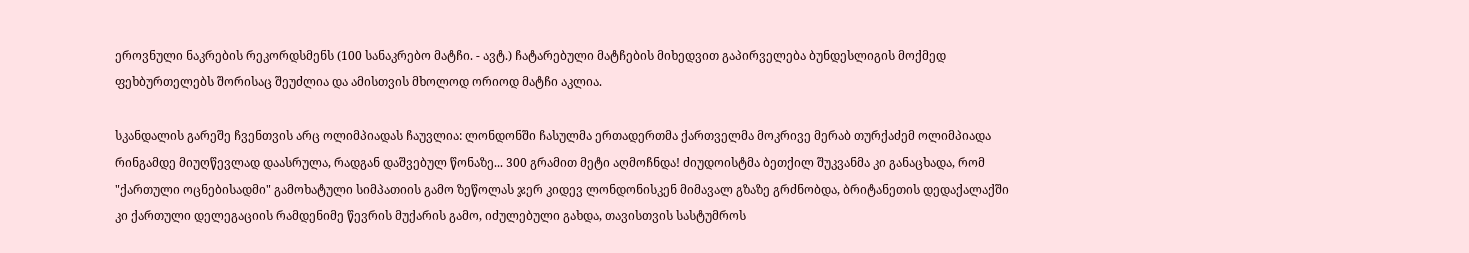ეროვნული ნაკრების რეკორდსმენს (100 სანაკრებო მატჩი. - ავტ.) ჩატარებული მატჩების მიხედვით გაპირველება ბუნდესლიგის მოქმედ ფეხბურთელებს შორისაც შეუძლია და ამისთვის მხოლოდ ორიოდ მატჩი აკლია.

სკანდალის გარეშე ჩვენთვის არც ოლიმპიადას ჩაუვლია: ლონდონში ჩასულმა ერთადერთმა ქართველმა მოკრივე მერაბ თურქაძემ ოლიმპიადა რინგამდე მიუღწევლად დაასრულა, რადგან დაშვებულ წონაზე... 300 გრამით მეტი აღმოჩნდა! ძიუდოისტმა ბეთქილ შუკვანმა კი განაცხადა, რომ "ქართული ოცნებისადმი" გამოხატული სიმპათიის გამო ზეწოლას ჯერ კიდევ ლონდონისკენ მიმავალ გზაზე გრძნობდა, ბრიტანეთის დედაქალაქში კი ქართული დელეგაციის რამდენიმე წევრის მუქარის გამო, იძულებული გახდა, თავისთვის სასტუმროს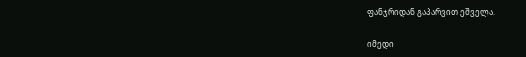ფანჯრიდან გაპარვით ეშველა.

იმედი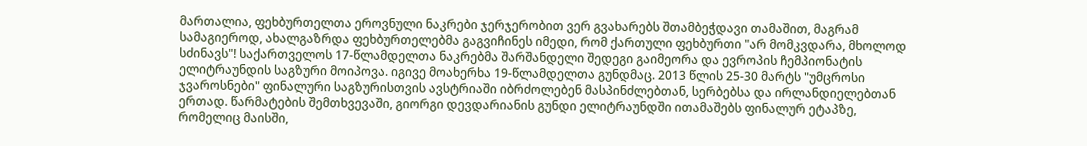მართალია, ფეხბურთელთა ეროვნული ნაკრები ჯერჯერობით ვერ გვახარებს შთამბეჭდავი თამაშით, მაგრამ სამაგიეროდ, ახალგაზრდა ფეხბურთელებმა გაგვიჩინეს იმედი, რომ ქართული ფეხბურთი "არ მომკვდარა, მხოლოდ სძინავს"! საქართველოს 17-წლამდელთა ნაკრებმა შარშანდელი შედეგი გაიმეორა და ევროპის ჩემპიონატის ელიტრაუნდის საგზური მოიპოვა. იგივე მოახერხა 19-წლამდელთა გუნდმაც. 2013 წლის 25-30 მარტს "უმცროსი ჯვაროსნები" ფინალური საგზურისთვის ავსტრიაში იბრძოლებენ მასპინძლებთან, სერბებსა და ირლანდიელებთან ერთად. წარმატების შემთხვევაში, გიორგი დევდარიანის გუნდი ელიტრაუნდში ითამაშებს ფინალურ ეტაპზე, რომელიც მაისში,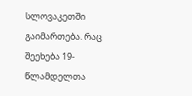სლოვაკეთში გაიმართება. რაც შეეხება 19-წლამდელთა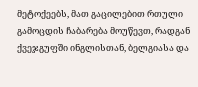მეტოქეებს, მათ გაცილებით რთული გამოცდის ჩაბარება მოუწევთ, რადგან ქვეჯგუფში ინგლისთან, ბელგიასა და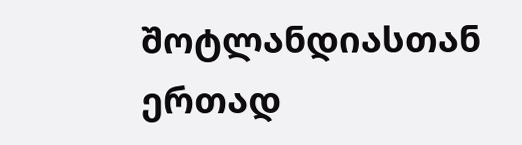შოტლანდიასთან ერთად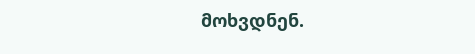მოხვდნენ.